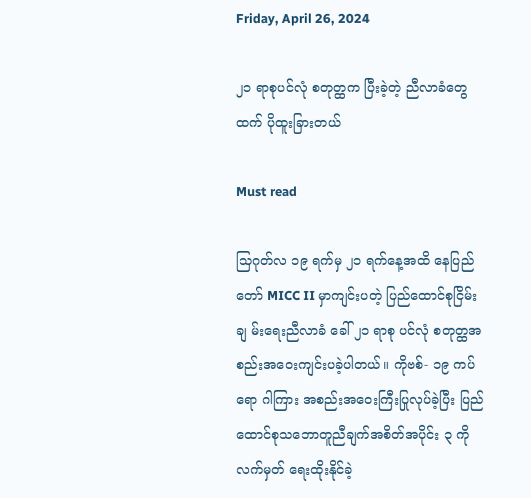Friday, April 26, 2024

၂၁ ရာစုပင်လုံ စတုတ္ထက ပြီးခဲ့တဲ့ ညီလာခံတွေ ထက် ပိုထူးခြားတယ်

Must read

သြဂုတ်လ ၁၉ ရက်မှ ၂၁ ရက်နေ့အထိ နေပြည်တော် MICC II မှာကျင်းပတဲ့ ပြည်ထောင်စုငြိမ်းချ မ်းရေးညီလာခံ ခေါ် ၂၁ ရာစု ပင်လုံ စတုတ္ထအစည်းအဝေးကျင်းပခဲ့ပါတယ်။ ကိုဗစ်- ၁၉ ကပ် ရော ဂါကြား အစည်းအဝေးကြီးပြုလုပ်ခဲ့ပြီး ပြည်ထောင်စုသဘောတူညီချက်အစိတ်အပိုင်း ၃ ကို လက်မှတ် ရေးထိုးနိုင်ခဲ့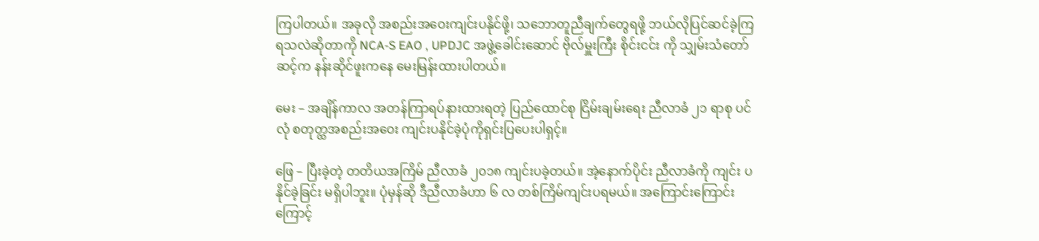ကြပါတယ်။ အခုလို အစည်းအဝေးကျင်းပနိုင်ဖို့၊ သဘောတူညီချက်တွေရဖို့ ဘယ်လိုပြင်ဆင်ခဲ့ကြရသလဲဆိုတာကို NCA-S EAO , UPDJC အဖွဲ့ခေါင်းဆောင် ဗိုလ်မှူးကြီး စိုင်းငင်း ကို သျှမ်းသံတော်ဆင့်က နန်းဆိုင်ဖူးကနေ မေးမြန်းထားပါတယ်။

မေး – အချိန်ကာလ အတန်ကြာရပ်နားထားရတဲ့ ပြည်ထောင်စု ငြိမ်းချမ်းရေး ညီလာခံ ၂၁ ရာစု ပင်လုံ စတုတ္ထအစည်းအဝေး ကျင်းပနိုင်ခဲ့ပုံကိုရှင်းပြပေးပါရှင့်။

ဖြေ – ပြီးခဲ့တဲ့ တတိယအကြိမ် ညီလာခံ ၂၀၁၈ ကျင်းပခဲ့တယ်။ အဲ့နောက်ပိုင်း ညီလာခံကို ကျင်း ပနိုင်ခဲ့ခြင်း မရှိပါဘူး။ ပုံမှန်ဆို ဒီညီလာခံဟာ ၆ လ တစ်ကြိမ်ကျင်းပရမယ်။ အကြောင်းကြောင်း ကြောင့်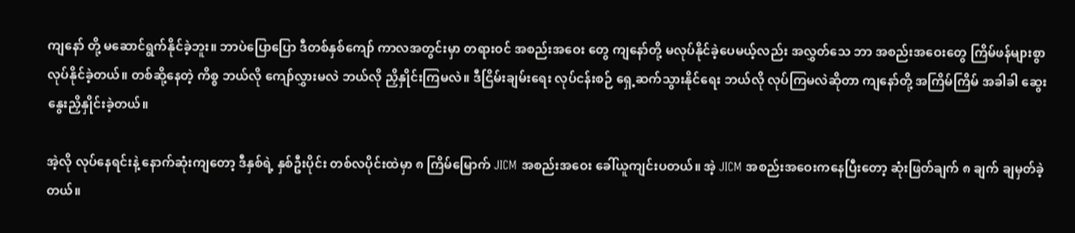ကျနော် တို့ မဆောင်ရွက်နိုင်ခဲ့ဘူး။ ဘာပဲပြောပြော ဒီတစ်နှစ်ကျော် ကာလအတွင်းမှာ တရားဝင် အစည်းအဝေး တွေ ကျနော်တို့ မလုပ်နိုင်ခဲ့ပေမယ့်လည်း အလွှတ်သေ ဘာ အစည်းအဝေးတွေ ကြိမ်ဖန်များစွာ လုပ်နိုင်ခဲ့တယ်။ တစ်ဆို့နေတဲ့ ကိစ္စ ဘယ်လို ကျော်လွှားမလဲ ဘယ်လို ညှိနှိုင်းကြမလဲ။ ဒီငြိမ်းချမ်းရေး လုပ်ငန်းစဉ် ရှေ့ဆက်သွားနိုင်ရေး ဘယ်လို လုပ်ကြမလဲဆိုတာ ကျနော်တို့ အကြိမ်ကြိမ် အခါခါ ဆွေးနွေးညှိနှိုင်းခဲ့တယ်။

အဲ့လို လုပ်နေရင်းနဲ့ နောက်ဆုံးကျတော့ ဒီနှစ်ရဲ့ နှစ်ဦးပိုင်း တစ်လပိုင်းထဲမှာ ၈ ကြိမ်မြောက် JICM အစည်းအဝေး ခေါ်ယူကျင်းပတယ်။ အဲ့ JICM အစည်းအဝေးကနေပြီးတော့ ဆုံးဖြတ်ချက် ၈ ချက် ချမှတ်ခဲ့တယ်။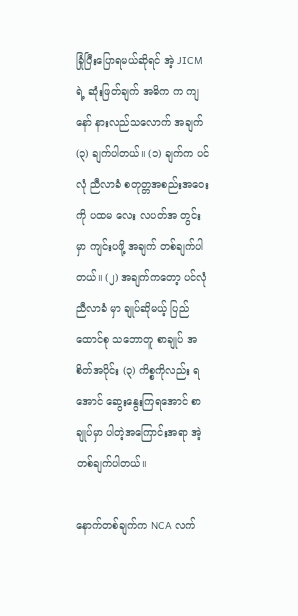ခြုံပြီးပြောရမယ်ဆိုရင် အဲ့ JICM ရဲ့ ဆုံးဖြတ်ချက် အဓိက က ကျနော် နားလည်သလောက် အချက် (၃) ချက်ပါတယ်။ (၁) ချက်က ပင်လုံ ညီလာခံ စတုတ္တအစည်းအဝေးကို ပထမ လေး လပတ်အ တွင်းမှာ ကျင်းပဖို့ အချက် တစ်ချက်ပါတယ်။ (၂) အချက်ကတော့ ပင်လုံ ညီလာခံ မှာ ချုပ်ဆိုမယ့် ပြည်ထောင်စု သဘောတူ စာချုပ် အစိတ်အပိုင်း (၃) ကိစ္စကိုလည်း ရအောင် ဆွေးနွေးကြရအောင် စာချုပ်မှာ ပါတဲ့အကြောင်းအရာ အဲ့တစ်ချက်ပါတယ်။

နောက်တစ်ချက်က NCA လက်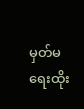မှတ်မရေးထိုး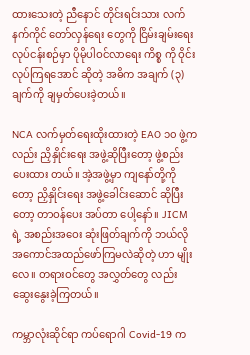ထားသေးတဲ့ ညီနောင် တိုင်းရင်းသား လက်နက်ကိုင် တော်လှန်ရေး တွေကို ငြိမ်းချမ်းရေး လုပ်ငန်းစဉ်မှာ ပိုမိုပါဝင်လာရေး ကိစ္စ ကို ဝိုင်းလုပ်ကြရအောင် ဆိုတဲ့ အဓိက အချက် (၃) ချက်ကို ချမှတ်ပေးခဲ့တယ်။

NCA လက်မှတ်ရေးထိုးထားတဲ့ EAO ၁၀ ဖွဲ့ကလည်း ညှိနှိုင်းရေး အဖွဲ့ဆိုပြီးတော့ ဖွဲ့စည်းပေးထား တယ်။ အဲ့အဖွဲ့မှာ ကျနော်တို့ကိုတော့ ညှိနှိုင်းရေး အဖွဲ့ခေါင်းဆောင် ဆိုပြီးတော့ တာဝန်ပေး အပ်တာ ပေါ့နော်။ JICM ရဲ့ အစည်းအဝေး ဆုံးဖြတ်ချက်ကို ဘယ်လို အကောင်အထည်ဖော်ကြမလဲဆိုတဲ့ ဟာ မျိုးလေ။ တရားဝင်တွေ အလွှတ်တွေ လည်း ဆွေးနွေးခဲ့ကြတယ်။

ကမ္ဘာလုံးဆိုင်ရာ ကပ်ရောဂါ Covid-19 က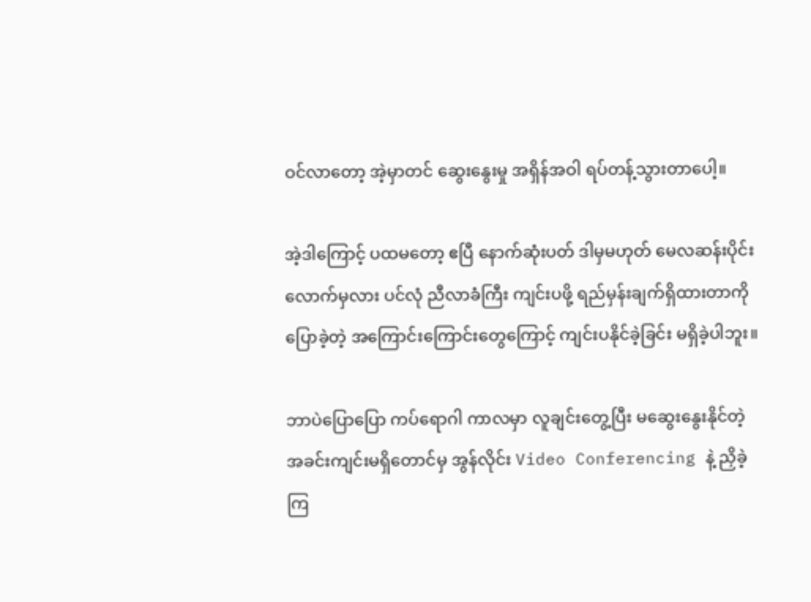ဝင်လာတော့ အဲ့မှာတင် ဆွေးနွေးမှု အရှိန်အဝါ ရပ်တန့်သွားတာပေါ့။

အဲ့ဒါကြောင့် ပထမတော့ ဧပြီ နောက်ဆုံးပတ် ဒါမှမဟုတ် မေလဆန်းပိုင်းလောက်မှလား ပင်လုံ ညီလာခံကြီး ကျင်းပဖို့ ရည်မှန်းချက်ရှိထားတာကို ပြောခဲ့တဲ့ အကြောင်းကြောင်းတွေကြောင့် ကျင်းပနိုင်ခဲ့ခြင်း မရှိခဲ့ပါဘူး။

ဘာပဲပြောပြော ကပ်ရောဂါ ကာလမှာ လူချင်းတွေ့ပြီး မဆွေးနွေးနိုင်တဲ့ အခင်းကျင်းမရှိတောင်မှ အွန်လိုင်း Video Conferencing နဲ့ ညှိခဲ့ကြ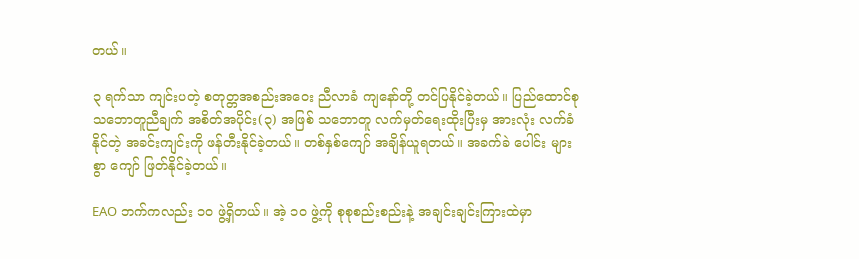တယ်။

၃ ရက်သာ ကျင်းပတဲ့ စတုတ္တအစည်းအဝေး ညီလာခံ ကျနော်တို့ တင်ပြနိုင်ခဲ့တယ်။ ပြည်ထောင်စု သဘောတူညီချက် အစိတ်အပိုင်း(၃) အဖြစ် သဘောတူ လက်မှတ်ရေးထိုးပြီးမှ အားလုံး လက်ခံနိုင်တဲ့ အခင်းကျင်းကို ဖန်တီးနိုင်ခဲ့တယ်။ တစ်နှစ်ကျော် အချိန်ယူရတယ်။ အခက်ခဲ ပေါင်း များစွာ ကျော် ဖြတ်နိုင်ခဲ့တယ်။

EAO ဘက်ကလည်း ၁၀ ဖွဲ့ရှိတယ်။ အဲ့ ၁၀ ဖွဲ့ကို စုစုစည်းစည်းနဲ့ အချင်းချင်းကြားထဲမှာ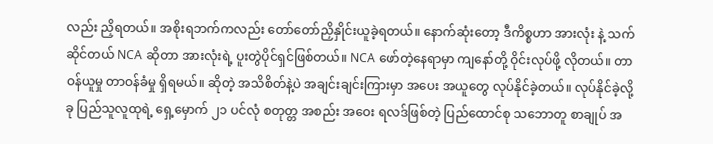လည်း ညှိရတယ်။ အစိုးရဘက်ကလည်း တော်တော်ညှိနှိုင်းယူခဲ့ရတယ်။ နောက်ဆုံးတော့ ဒီကိစ္စဟာ အားလုံး နဲ့ သက်ဆိုင်တယ် NCA ဆိုတာ အားလုံးရဲ့ ပူးတွဲပိုင်ရှင်ဖြစ်တယ်။ NCA ဖော်တဲ့နေရာမှာ ကျနော်တို့ ဝိုင်းလုပ်ဖို့ လိုတယ်။ တာဝန်ယူမှု တာဝန်ခံမှု ရှိရမယ်။ ဆိုတဲ့ အသိစိတ်နဲ့ပဲ အချင်းချင်းကြားမှာ အပေး အယူတွေ လုပ်နိုင်ခဲ့တယ်။ လုပ်နိုင်ခဲ့လို့ ခု ပြည်သူလူထုရဲ့ ရှေ့မှောက် ၂၁ ပင်လုံ စတုတ္တ အစည်း အဝေး ရလဒ်ဖြစ်တဲ့ ပြည်ထောင်စု သဘောတူ စာချုပ် အ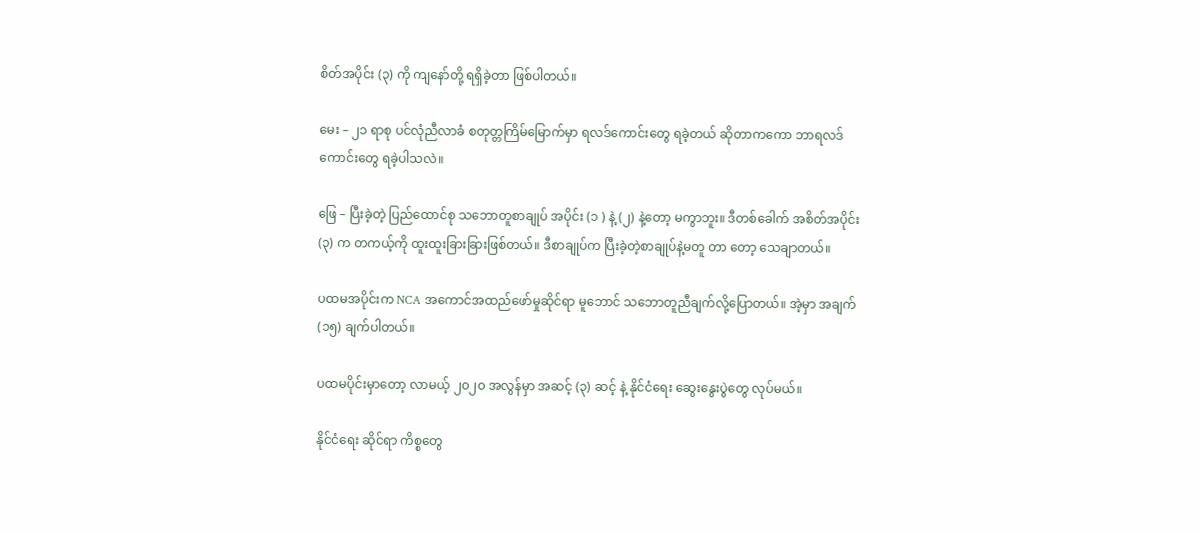စိတ်အပိုင်း (၃) ကို ကျနော်တို့ ရရှိခဲ့တာ ဖြစ်ပါတယ်။

မေး – ၂၁ ရာစု ပင်လုံညီလာခံ စတုတ္တကြိမ်မြောက်မှာ ရလဒ်ကောင်းတွေ ရခဲ့တယ် ဆိုတာကကော ဘာရလဒ် ကောင်းတွေ ရခဲ့ပါသလဲ။

ဖြေ – ပြီးခဲ့တဲ့ ပြည်ထောင်စု သဘောတူစာချုပ် အပိုင်း (၁ ) နဲ့ (၂) နဲ့တော့ မကွာဘူး။ ဒီတစ်ခေါက် အစိတ်အပိုင်း (၃) က တကယ့်ကို ထူးထူးခြားခြားဖြစ်တယ်။ ဒီစာချုပ်က ပြီးခဲ့တဲ့စာချုပ်နဲ့မတူ တာ တော့ သေချာတယ်။

ပထမအပိုင်းက NCA အကောင်အထည်ဖော်မှုဆိုင်ရာ မူဘောင် သဘောတူညီချက်လို့ပြောတယ်။ အဲ့မှာ အချက် (၁၅) ချက်ပါတယ်။

ပထမပိုင်းမှာတော့ လာမယ့် ၂၀၂၀ အလွန်မှာ အဆင့် (၃) ဆင့် နဲ့ နိုင်ငံရေး ဆွေးနွေးပွဲတွေ လုပ်မယ်။

နိုင်ငံရေး ဆိုင်ရာ ကိစ္စတွေ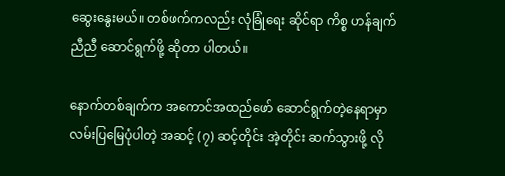ဆွေးနွေးမယ်။ တစ်ဖက်ကလည်း လုံခြုံရေး ဆိုင်ရာ ကိစ္စ ဟန်ချက် ညီညီ ဆောင်ရွက်ဖို့ ဆိုတာ ပါတယ်။

နောက်တစ်ချက်က အကောင်အထည်ဖော် ဆောင်ရွက်တဲ့နေရာမှာ လမ်းပြမြေပုံပါတဲ့ အဆင့် (၇) ဆင့်တိုင်း အဲ့တိုင်း ဆက်သွားဖို့ လို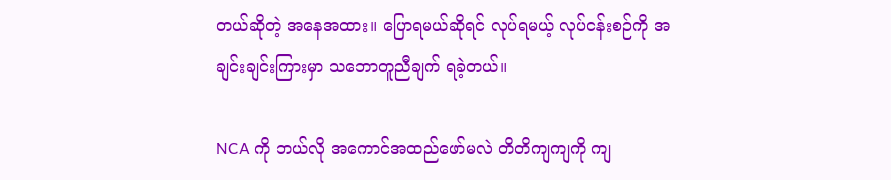တယ်ဆိုတဲ့ အနေအထား။ ပြောရမယ်ဆိုရင် လုပ်ရမယ့် လုပ်ငန်းစဉ်ကို အချင်းချင်းကြားမှာ သဘောတူညီချက် ရခဲ့တယ်။

NCA ကို ဘယ်လို အကောင်အထည်ဖော်မလဲ တိတိကျကျကို ကျ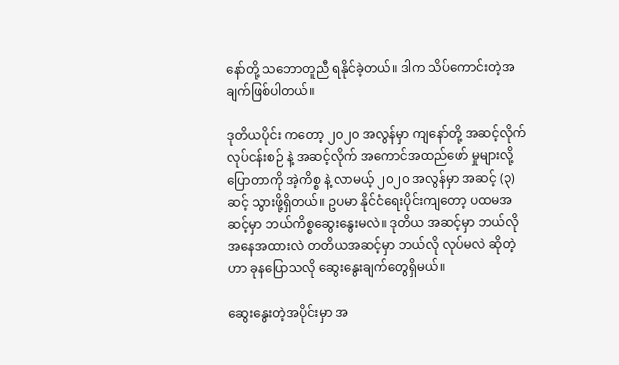နော်တို့ သဘောတူညီ ရနိုင်ခဲ့တယ်။ ဒါက သိပ်ကောင်းတဲ့အချက်ဖြစ်ပါတယ်။

ဒုတိယပိုင်း ကတော့ ၂၀၂၀ အလွန်မှာ ကျနော်တို့ အဆင့်လိုက် လုပ်ငန်းစဉ် နဲ့ အဆင့်လိုက် အကောင်အထည်ဖော် မှုများလို့ ပြောတာကို အဲ့ကိစ္စ နဲ့ လာမယ့် ၂၀၂၀ အလွန်မှာ အဆင့် (၃) ဆင့် သွားဖို့ရှိတယ်။ ဥပမာ နိုင်ငံရေးပိုင်းကျတော့ ပထမအဆင့်မှာ ဘယ်ကိစ္စဆွေးနွေးမလဲ။ ဒုတိယ အဆင့်မှာ ဘယ်လို အနေအထားလဲ တတိယအဆင့်မှာ ဘယ်လို လုပ်မလဲ ဆိုတဲ့ဟာ ခုနပြောသလို ဆွေးနွေးချက်တွေရှိမယ်။

ဆွေးနွေးတဲ့အပိုင်းမှာ အ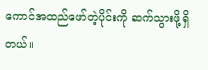ကောင်အထည်ဖော်တဲ့ပိုင်းကို ဆက်သွားဖို့ရှိတယ်။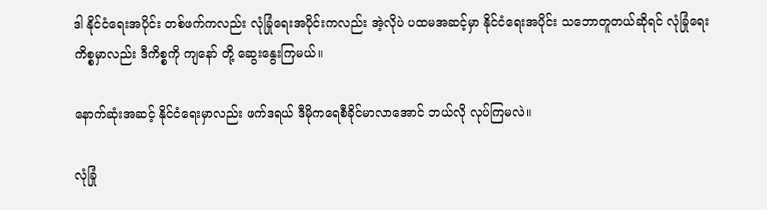ဒါ နိုင်ငံရေးအပိုင်း တစ်ဖက်ကလည်း လုံခြုံရေးအပိုင်းကလည်း အဲ့လိုပဲ ပထမအဆင့်မှာ နိုင်ငံရေးအပိုင်း သဘောတူတယ်ဆိုရင် လုံခြုံရေး ကိစ္စမှာလည်း ဒီကိစ္စကို ကျနော် တို့ ဆွေးနွေးကြမယ်။

နောက်ဆုံးအဆင့် နိုင်ငံရေးမှာလည်း ဖက်ဒရယ် ဒီမိုကရေစီခိုင်မာလာအောင် ဘယ်လို လုပ်ကြမလဲ။

လုံခြုံ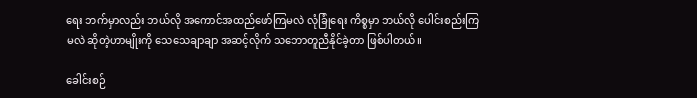ရေး ဘက်မှာလည်း ဘယ်လို အကောင်အထည်ဖော်ကြမလဲ လုံခြုံရေး ကိစ္စမှာ ဘယ်လို ပေါင်းစည်းကြမလဲ ဆိုတဲ့ဟာမျိုးကို သေသေချာချာ အဆင့်လိုက် သဘောတူညီနိုင်ခဲ့တာ ဖြစ်ပါတယ်။

ခေါင်းစဉ်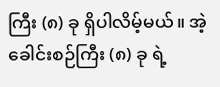ကြီး (၈) ခု ရှိပါလိမ့်မယ်။ အဲ့ခေါင်းစဉ်ကြီး (၈) ခု ရဲ့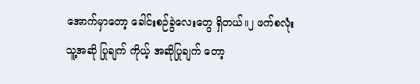အောက်မှာတော့ ခေါင်းစဉ်ခွဲလေးတွေ ရှိတယ်။၂ ဖက်စလုံး သူ့အဆို ပြုချက် ကိုယ့် အဆိုပြုချက် တော့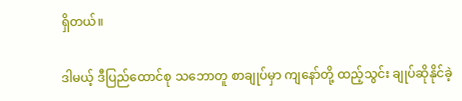ရှိတယ်။

ဒါမယ့် ဒီပြည်ထောင်စု သဘောတူ စာချုပ်မှာ ကျနော်တို့ ထည့်သွင်း ချုပ်ဆိုနိုင်ခဲ့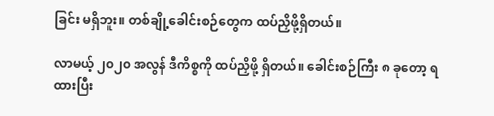ခြင်း မရှိဘူး။ တစ်ချို့ခေါင်းစဉ်တွေက ထပ်ညှိဖို့ရှိတယ်။

လာမယ့် ၂၀၂၀ အလွန် ဒီကိစ္စကို ထပ်ညှိဖို့ ရှိတယ်။ ခေါင်းစဉ်ကြီး ၈ ခုတော့ ရထားပြီး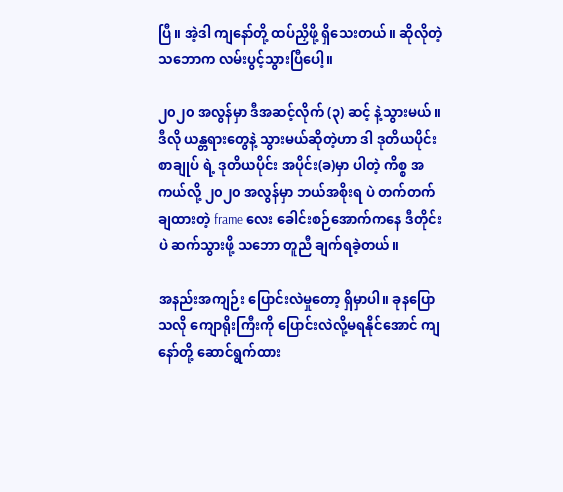ပြီ။ အဲ့ဒါ ကျနော်တို့ ထပ်ညှိဖို့ ရှိသေးတယ်။ ဆိုလိုတဲ့ သဘောက လမ်းပွင့်သွားပြီပေါ့။

၂၀၂၀ အလွန်မှာ ဒီအဆင့်လိုက် (၃) ဆင့် နဲ့သွားမယ်။ ဒီလို ယန္တရားတွေနဲ့ သွားမယ်ဆိုတဲ့ဟာ ဒါ ဒုတိယပိုင်း စာချုပ် ရဲ့ ဒုတိယပိုင်း အပိုင်း(ခ)မှာ ပါတဲ့ ကိစ္စ အကယ်လို့ ၂၀၂၀ အလွန်မှာ ဘယ်အစိုးရ ပဲ တက်တက် ချထားတဲ့ frame လေး ခေါင်းစဉ်အောက်ကနေ ဒီတိုင်းပဲ ဆက်သွားဖို့ သဘော တူညီ ချက်ရခဲ့တယ်။

အနည်းအကျဉ်း ပြောင်းလဲမှုတော့ ရှိမှာပါ။ ခုနပြောသလို ကျောရိုးကြီးကို ပြောင်းလဲလို့မရနိုင်အောင် ကျနော်တို့ ဆောင်ရွက်ထား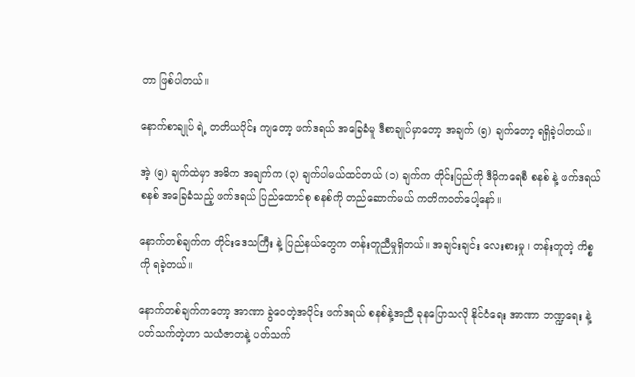တာ ဖြစ်ပါတယ်။

နောက်စာချုပ် ရဲ့ တတိယပိုင်း ကျတော့ ဖက်ဒရယ် အခြေခံမူ ဒီစာချုပ်မှာတော့ အချက် (၅) ချက်တော့ ရရှိခဲ့ပါတယ်။

အဲ့ (၅) ချက်ထဲမှာ အဓိက အချက်က (၃) ချက်ပါမယ်ထင်တယ် (၁) ချက်က တိုင်းပြည်ကို ဒီမိုကရေစီ စနစ် နဲ့ ဖက်ဒရယ် စနစ် အခြေခံသည့် ဖက်ဒရယ် ပြည်ထောင်စု စနစ်ကို တည်ဆောက်မယ် ကတိကဝတ်ပေါ့နော်။

နောက်တစ်ချက်က တိုင်းဒေသကြီး နဲ့ ပြည်နယ်တွေက တန်းတူညီမှုရှိတယ်။ အချင်းချင်း လေးစားမှု ၊ တန်းတူတဲ့ ကိစ္စကို ရခဲ့တယ်။

နောက်တစ်ချက်ကတော့ အာဏာ ခွဲဝေတဲ့အပိုင်း ဖက်ဒရယ် စနစ်နဲ့အညီ ခုနပြောသလို နိုင်ငံရေး အာဏာ ဘဏ္ဍရေး နဲ့ ပတ်သက်တဲ့ဟာ သယံဇာတနဲ့ ပတ်သက်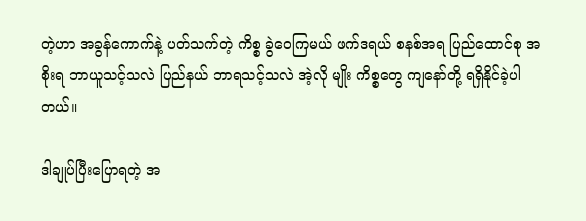တဲ့ဟာ အခွန်ကောက်နဲ့ ပတ်သက်တဲ့ ကိစ္စ ခွဲဝေကြမယ် ဖက်ဒရယ် စနစ်အရ ပြည်ထောင်စု အစိုးရ ဘာယူသင့်သလဲ ပြည်နယ် ဘာရသင့်သလဲ အဲ့လို မျိုး ကိစ္စတွေ ကျနော်တို့ ရရှိနိုင်ခဲ့ပါတယ်။

ဒါချုပ်ပြီးပြောရတဲ့ အ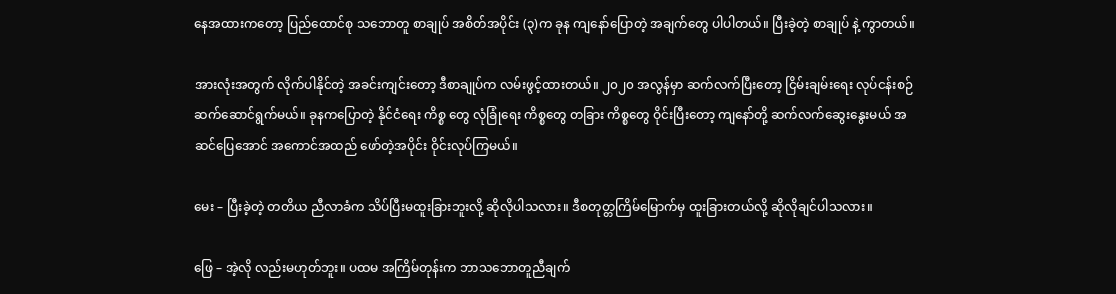နေအထားကတော့ ပြည်ထောင်စု သဘောတူ စာချုပ် အစိတ်အပိုင်း (၃)က ခုန ကျနော်ပြောတဲ့ အချက်တွေ ပါပါတယ်။ ပြီးခဲ့တဲ့ စာချုပ် နဲ့ ကွာတယ်။

အားလုံးအတွက် လိုက်ပါနိုင်တဲ့ အခင်းကျင်းတော့ ဒီစာချုပ်က လမ်းဖွင့်ထားတယ်။ ၂၀၂၀ အလွန်မှာ ဆက်လက်ပြီးတော့ ငြိမ်းချမ်းရေး လုပ်ငန်းစဉ် ဆက်ဆောင်ရွက်မယ်။ ခုနကပြောတဲ့ နိုင်ငံရေး ကိစ္စ တွေ လုံခြုံရေး ကိစ္စတွေ တခြား ကိစ္စတွေ ဝိုင်းပြီးတော့ ကျနော်တို့ ဆက်လက်ဆွေးနွေးမယ် အဆင်ပြေအောင် အကောင်အထည် ဖော်တဲ့အပိုင်း ဝိုင်းလုပ်ကြမယ်။

မေး – ပြီးခဲ့တဲ့ တတိယ ညီလာခံက သိပ်ပြီးမထူးခြားဘူးလို့ ဆိုလိုပါသလား။ ဒီစတုတ္တကြိမ်မြောက်မှ ထူးခြားတယ်လို့ ဆိုလိုချင်ပါသလား။

ဖြေ – အဲ့လို လည်းမဟုတ်ဘူး။ ပထမ အကြိမ်တုန်းက ဘာသဘောတူညီချက်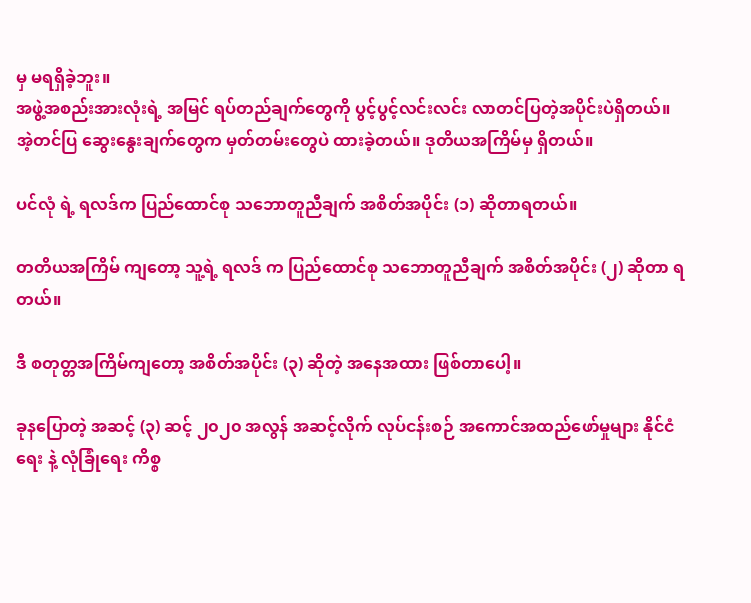မှ မရရှိခဲ့ဘူး။
အဖွဲ့အစည်းအားလုံးရဲ့ အမြင် ရပ်တည်ချက်တွေကို ပွင့်ပွင့်လင်းလင်း လာတင်ပြတဲ့အပိုင်းပဲရှိတယ်။
အဲ့တင်ပြ ဆွေးနွေးချက်တွေက မှတ်တမ်းတွေပဲ ထားခဲ့တယ်။ ဒုတိယအကြိမ်မှ ရှိတယ်။

ပင်လုံ ရဲ့ ရလဒ်က ပြည်ထောင်စု သဘောတူညီချက် အစိတ်အပိုင်း (၁) ဆိုတာရတယ်။

တတိယအကြိမ် ကျတော့ သူ့ရဲ့ ရလဒ် က ပြည်ထောင်စု သဘောတူညီချက် အစိတ်အပိုင်း (၂) ဆိုတာ ရတယ်။

ဒီ စတုတ္တအကြိမ်ကျတော့ အစိတ်အပိုင်း (၃) ဆိုတဲ့ အနေအထား ဖြစ်တာပေါ့။

ခုနပြောတဲ့ အဆင့် (၃) ဆင့် ၂၀၂၀ အလွန် အဆင့်လိုက် လုပ်ငန်းစဉ် အကောင်အထည်ဖော်မှုများ နိုင်ငံရေး နဲ့ လုံခြုံရေး ကိစ္စ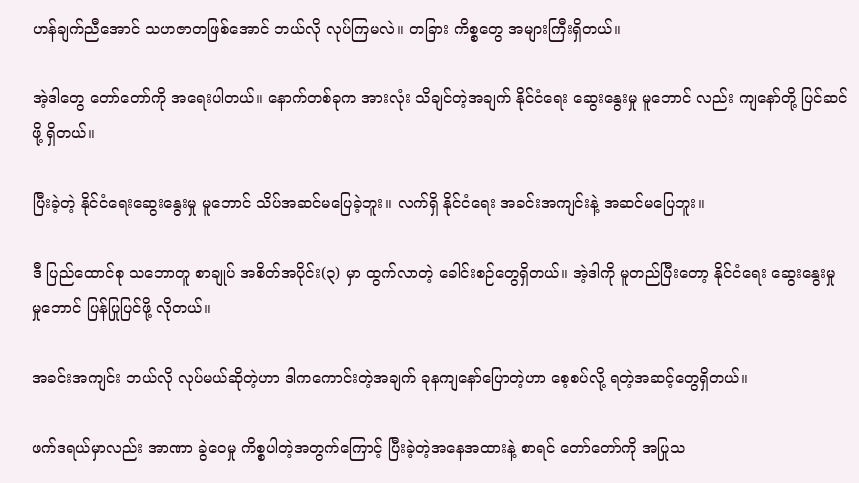ဟန်ချက်ညီအောင် သဟဇာတဖြစ်အောင် ဘယ်လို လုပ်ကြမလဲ။ တခြား ကိစ္စတွေ အများကြီးရှိတယ်။

အဲ့ဒါတွေ တော်တော်ကို အရေးပါတယ်။ နောက်တစ်ခုက အားလုံး သိချင်တဲ့အချက် နိုင်ငံရေး ဆွေးနွေးမှု မူဘောင် လည်း ကျနော်တို့ ပြင်ဆင်ဖို့ ရှိတယ်။

ပြီးခဲ့တဲ့ နိုင်ငံရေးဆွေးနွေးမှု မူဘောင် သိပ်အဆင်မပြေခဲ့ဘူး။ လက်ရှိ နိုင်ငံရေး အခင်းအကျင်းနဲ့ အဆင်မပြေဘူး။

ဒီ ပြည်ထောင်စု သဘောတူ စာချုပ် အစိတ်အပိုင်း(၃) မှာ ထွက်လာတဲ့ ခေါင်းစဉ်တွေရှိတယ်။ အဲ့ဒါကို မူတည်ပြီးတော့ နိုင်ငံရေး ဆွေးနွေးမှု မှုဘောင် ပြန်ပြုပြင်ဖို့ လိုတယ်။

အခင်းအကျင်း ဘယ်လို လုပ်မယ်ဆိုတဲ့ဟာ ဒါကကောင်းတဲ့အချက် ခုနကျနော်ပြောတဲ့ဟာ စေ့စပ်လို့ ရတဲ့အဆင့်တွေရှိတယ်။

ဖက်ဒရယ်မှာလည်း အာဏာ ခွဲဝေမှု ကိစ္စပါတဲ့အတွက်ကြောင့် ပြီးခဲ့တဲ့အနေအထားနဲ့ စာရင် တော်တော်ကို အပြုသ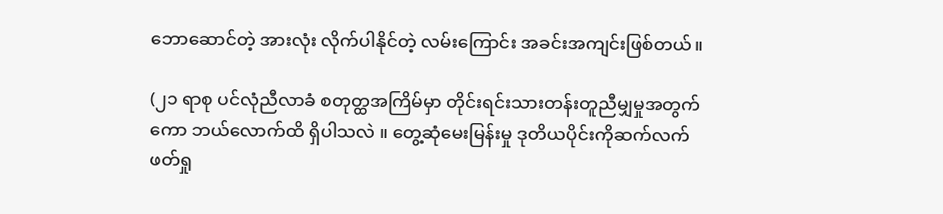ဘောဆောင်တဲ့ အားလုံး လိုက်ပါနိုင်တဲ့ လမ်းကြောင်း အခင်းအကျင်းဖြစ်တယ်။

(၂၁ ရာစု ပင်လုံညီလာခံ စတုတ္ထအကြိမ်မှာ တိုင်းရင်းသားတန်းတူညီမျှမှုအတွက်ကော ဘယ်လောက်ထိ ရှိပါသလဲ ။ တွေ့ဆုံမေးမြန်းမှု ဒုတိယပိုင်းကိုဆက်လက် ဖတ်ရှု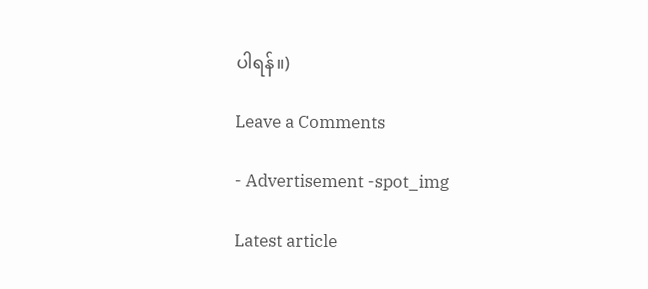ပါရန်။)

Leave a Comments

- Advertisement -spot_img

Latest article